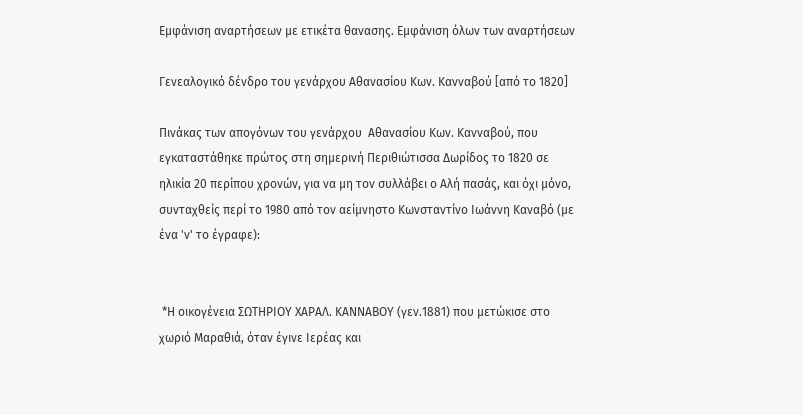Εμφάνιση αναρτήσεων με ετικέτα θανασης. Εμφάνιση όλων των αναρτήσεων

Γενεαλογικό δένδρο του γενάρχου Αθανασίου Κων. Κανναβού [από το 1820]

Πινάκας των απογόνων του γενάρχου  Αθανασίου Κων. Κανναβού, που εγκαταστάθηκε πρώτος στη σημερινή Περιθιώτισσα Δωρίδος το 1820 σε ηλικία 20 περίπου χρονών, για να μη τον συλλάβει ο Αλή πασάς, και όχι μόνο, συνταχθείς περί το 1980 από τον αείμνηστο Κωνσταντίνο Ιωάννη Καναβό (με ένα 'ν' το έγραφε):


 *Η οικογένεια ΣΩΤΗΡΙΟΥ ΧΑΡΑΛ. ΚΑΝΝΑΒΟΥ (γεν.1881) που μετώκισε στο χωριό Μαραθιά, όταν έγινε Ιερέας και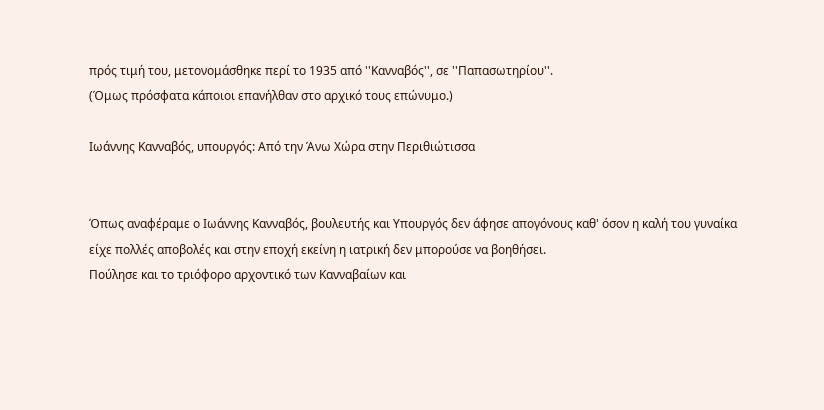πρός τιμή του, μετονομάσθηκε περί το 1935 από ''Κανναβός'', σε ''Παπασωτηρίου''.
(Όμως πρόσφατα κάποιοι επανήλθαν στο αρχικό τους επώνυμο.)

Ιωάννης Κανναβός, υπουργός: Από την Άνω Χώρα στην Περιθιώτισσα


Όπως αναφέραμε ο Ιωάννης Κανναβός, βουλευτής και Υπουργός δεν άφησε απογόνους καθ' όσον η καλή του γυναίκα είχε πολλές αποβολές και στην εποχή εκείνη η ιατρική δεν μπορούσε να βοηθήσει.
Πούλησε και το τριόφορο αρχοντικό των Κανναβαίων και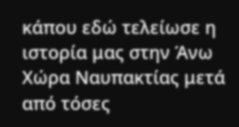κάπου εδώ τελείωσε η ιστορία μας στην Άνω Χώρα Ναυπακτίας μετά από τόσες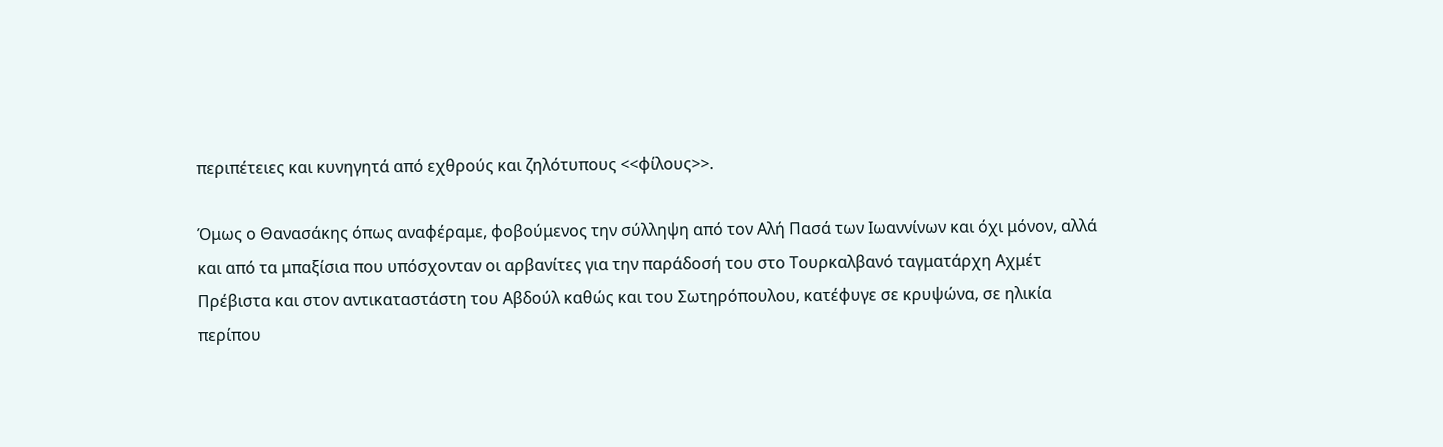περιπέτειες και κυνηγητά από εχθρούς και ζηλότυπους <<φίλους>>.

Όμως ο Θανασάκης όπως αναφέραμε, φοβούμενος την σύλληψη από τον Αλή Πασά των Ιωαννίνων και όχι μόνον, αλλά και από τα μπαξίσια που υπόσχονταν οι αρβανίτες για την παράδοσή του στο Τουρκαλβανό ταγματάρχη Αχμέτ Πρέβιστα και στον αντικαταστάστη του Αβδούλ καθώς και του Σωτηρόπουλου, κατέφυγε σε κρυψώνα, σε ηλικία περίπου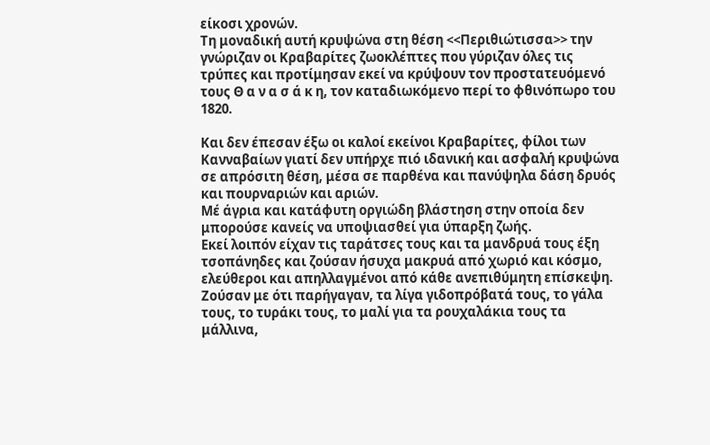είκοσι χρονών.
Τη μοναδική αυτή κρυψώνα στη θέση <<Περιθιώτισσα>> την γνώριζαν οι Κραβαρίτες ζωοκλέπτες που γύριζαν όλες τις τρύπες και προτίμησαν εκεί να κρύψουν τον προστατευόμενό τους Θ α ν α σ ά κ η, τον καταδιωκόμενο περί το φθινόπωρο του 1820.

Και δεν έπεσαν έξω οι καλοί εκείνοι Κραβαρίτες, φίλοι των Κανναβαίων γιατί δεν υπήρχε πιό ιδανική και ασφαλή κρυψώνα σε απρόσιτη θέση, μέσα σε παρθένα και πανύψηλα δάση δρυός και πουρναριών και αριών.
Μέ άγρια και κατάφυτη οργιώδη βλάστηση στην οποία δεν μπορούσε κανείς να υποψιασθεί για ύπαρξη ζωής.
Εκεί λοιπόν είχαν τις ταράτσες τους και τα μανδρυά τους έξη τσοπάνηδες και ζούσαν ήσυχα μακρυά από χωριό και κόσμο, ελεύθεροι και απηλλαγμένοι από κάθε ανεπιθύμητη επίσκεψη. Ζούσαν με ότι παρήγαγαν, τα λίγα γιδοπρόβατά τους, το γάλα τους, το τυράκι τους, το μαλί για τα ρουχαλάκια τους τα μάλλινα,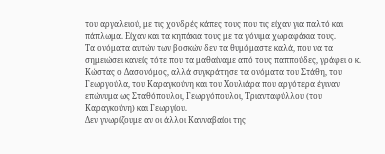του αργαλειού, με τις χονδρές κάπες τους που τις είχαν για παλτό και πάπλωμα. Είχαν και τα κηπάκια τους με τα γόνιμα χωραφάκια τους.
Τα ονόματα αυτών των βοσκών δεν τα θυμόμαστε καλά, που να τα σημειώσει κανείς τότε που τα μαθαίναμε από τους παππούδες, γράφει ο κ. Κώστας ο Δασονόμος, αλλά συγκράτησε τα ονόματα του Στάθη, του Γεωργούλα, του Καραγκούνη και του Χουλιάρα που αργότερα έγιναν επώνυμα ως Σταθόπουλοι, Γεωργόπουλοι, Τριανταφύλλου (του Καραγκούνη) και Γεωργίου.
Δεν γνωρίζουμε αν οι άλλοι Κανναβαίοι της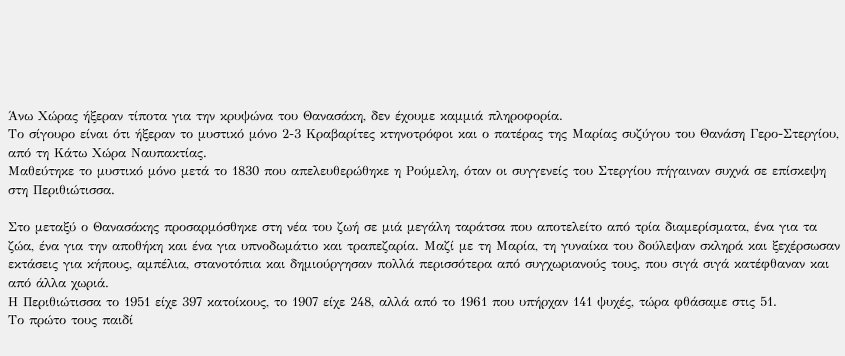Άνω Χώρας ήξεραν τίποτα για την κρυψώνα του Θανασάκη, δεν έχουμε καμμιά πληροφορία.
Το σίγουρο είναι ότι ήξεραν το μυστικό μόνο 2-3 Κραβαρίτες κτηνοτρόφοι και ο πατέρας της Μαρίας συζύγου του Θανάση Γερο-Στεργίου, από τη Κάτω Χώρα Ναυπακτίας.
Μαθεύτηκε το μυστικό μόνο μετά το 1830 που απελευθερώθηκε η Ρούμελη, όταν οι συγγενείς του Στεργίου πήγαιναν συχνά σε επίσκεψη στη Περιθιώτισσα.

Στο μεταξύ ο Θανασάκης προσαρμόσθηκε στη νέα του ζωή σε μιά μεγάλη ταράτσα που αποτελείτο από τρία διαμερίσματα, ένα για τα ζώα, ένα για την αποθήκη και ένα για υπνοδωμάτιο και τραπεζαρία. Μαζί με τη Μαρία, τη γυναίκα του δούλεψαν σκληρά και ξεχέρσωσαν εκτάσεις για κήπους, αμπέλια, στανοτόπια και δημιούργησαν πολλά περισσότερα από συγχωριανούς τους, που σιγά σιγά κατέφθαναν και από άλλα χωριά.
Η Περιθιώτισσα το 1951 είχε 397 κατοίκους, το 1907 είχε 248, αλλά από το 1961 που υπήρχαν 141 ψυχές, τώρα φθάσαμε στις 51.
Το πρώτο τους παιδί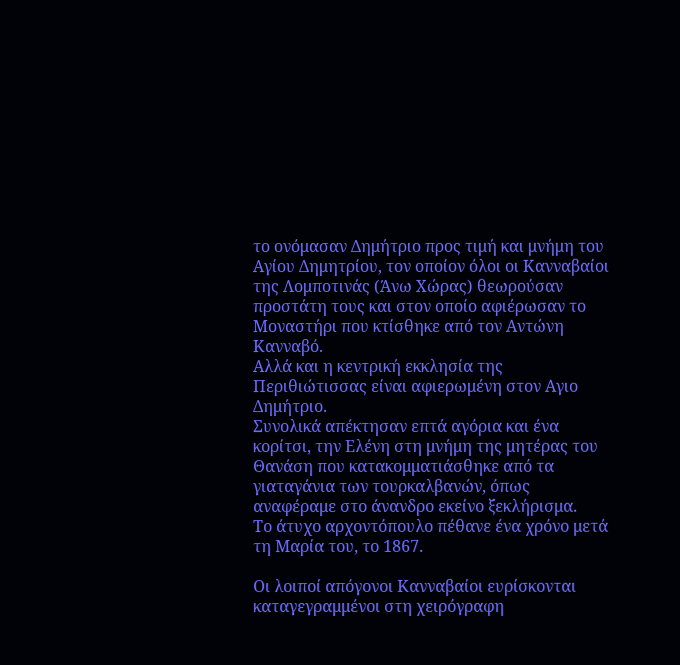το ονόμασαν Δημήτριο προς τιμή και μνήμη του Αγίου Δημητρίου, τον οποίον όλοι οι Κανναβαίοι της Λομποτινάς (Άνω Χώρας) θεωρούσαν προστάτη τους και στον οποίο αφιέρωσαν το Μοναστήρι που κτίσθηκε από τον Αντώνη Κανναβό.
Αλλά και η κεντρική εκκλησία της Περιθιώτισσας είναι αφιερωμένη στον Αγιο Δημήτριο.
Συνολικά απέκτησαν επτά αγόρια και ένα κορίτσι, την Ελένη στη μνήμη της μητέρας του Θανάση που κατακομματιάσθηκε από τα γιαταγάνια των τουρκαλβανών, όπως αναφέραμε στο άνανδρο εκείνο ξεκλήρισμα.
Το άτυχο αρχοντόπουλο πέθανε ένα χρόνο μετά τη Μαρία του, το 1867.

Οι λοιποί απόγονοι Κανναβαίοι ευρίσκονται καταγεγραμμένοι στη χειρόγραφη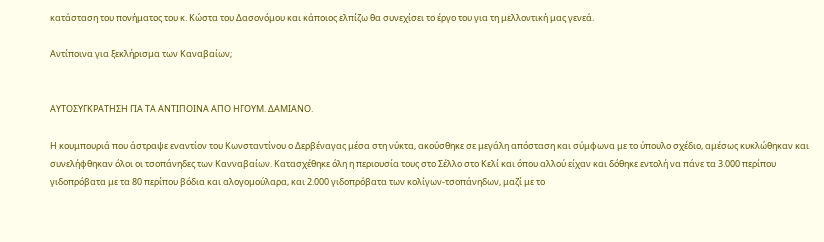κατάσταση του πονήματος του κ. Κώστα του Δασονόμου και κάποιος ελπίζω θα συνεχίσει το έργο του για τη μελλοντική μας γενεά.

Αντίποινα για ξεκλήρισμα των Καναβαίων;


ΑΥΤΟΣΥΓΚΡΑΤΗΣΗ ΓΙΑ ΤΑ ΑΝΤΙΠΟΙΝΑ ΑΠΟ ΗΓΟΥΜ. ΔΑΜΙΑΝΟ.

Η κουμπουριά που άστραψε εναντίον του Κωνσταντίνου ο Δερβέναγας μέσα στη νύκτα, ακούσθηκε σε μεγάλη απόσταση και σύμφωνα με το ύπουλο σχέδιο, αμέσως κυκλώθηκαν και συνελήφθηκαν όλοι οι τσοπάνηδες των Κανναβαίων. Κατασχέθηκε όλη η περιουσία τους στο Σέλλο στο Κελί και όπου αλλού είχαν και δόθηκε εντολή να πάνε τα 3.000 περίπου γιδοπρόβατα με τα 80 περίπου βόδια και αλογομούλαρα, και 2.000 γιδοπρόβατα των κολίγων-τσοπάνηδων, μαζί με το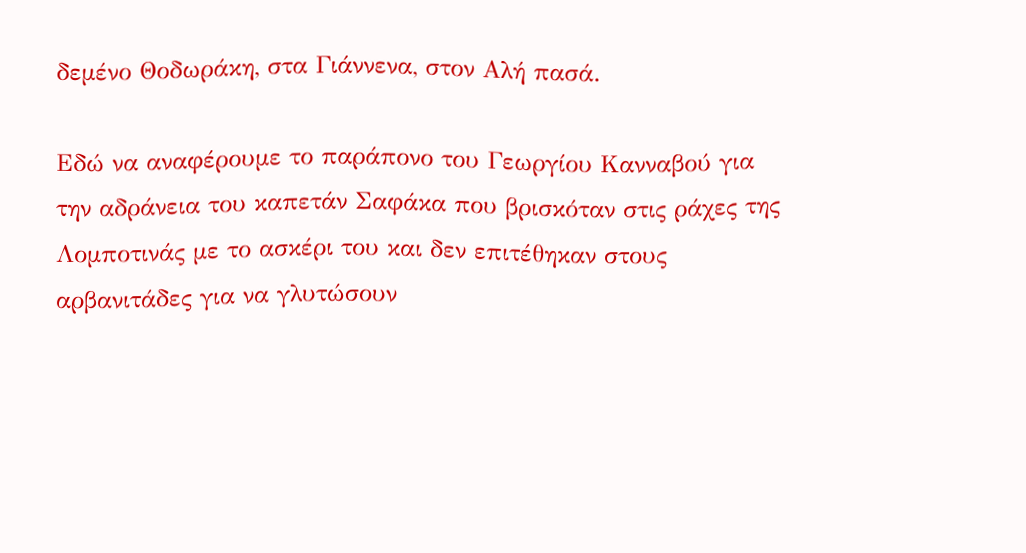δεμένο Θοδωράκη, στα Γιάννενα, στον Αλή πασά.

Εδώ να αναφέρουμε το παράπονο του Γεωργίου Κανναβού για την αδράνεια του καπετάν Σαφάκα που βρισκόταν στις ράχες της Λομποτινάς με το ασκέρι του και δεν επιτέθηκαν στους αρβανιτάδες για να γλυτώσουν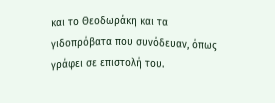και το Θεοδωράκη και τα γιδοπρόβατα που συνόδευαν, όπως γράφει σε επιστολή του.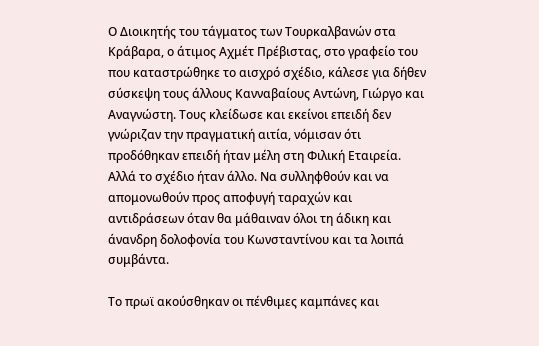Ο Διοικητής του τάγματος των Τουρκαλβανών στα Κράβαρα, ο άτιμος Αχμέτ Πρέβιστας, στο γραφείο του που καταστρώθηκε το αισχρό σχέδιο, κάλεσε για δήθεν σύσκεψη τους άλλους Κανναβαίους Αντώνη, Γιώργο και Αναγνώστη. Τους κλείδωσε και εκείνοι επειδή δεν γνώριζαν την πραγματική αιτία, νόμισαν ότι προδόθηκαν επειδή ήταν μέλη στη Φιλική Εταιρεία. Αλλά το σχέδιο ήταν άλλο. Να συλληφθούν και να απομονωθούν προς αποφυγή ταραχών και αντιδράσεων όταν θα μάθαιναν όλοι τη άδικη και άνανδρη δολοφονία του Κωνσταντίνου και τα λοιπά συμβάντα.

Το πρωϊ ακούσθηκαν οι πένθιμες καμπάνες και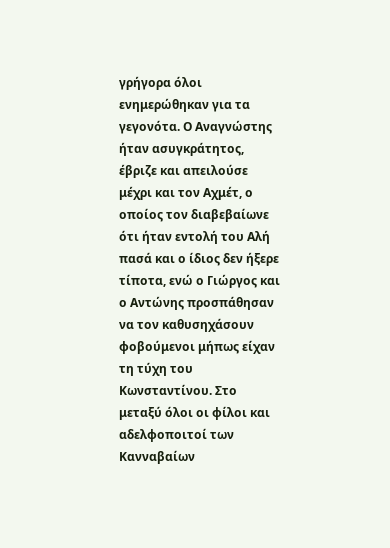γρήγορα όλοι ενημερώθηκαν για τα γεγονότα. Ο Αναγνώστης ήταν ασυγκράτητος, έβριζε και απειλούσε μέχρι και τον Αχμέτ, ο οποίος τον διαβεβαίωνε ότι ήταν εντολή του Αλή πασά και ο ίδιος δεν ήξερε τίποτα, ενώ ο Γιώργος και ο Αντώνης προσπάθησαν να τον καθυσηχάσουν φοβούμενοι μήπως είχαν τη τύχη του Κωνσταντίνου. Στο μεταξύ όλοι οι φίλοι και αδελφοποιτοί των Κανναβαίων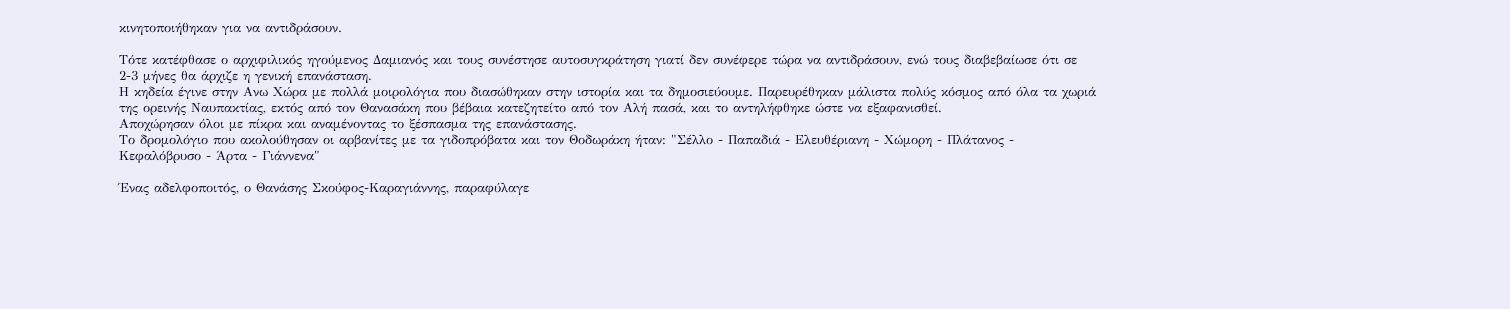κινητοποιήθηκαν για να αντιδράσουν.

Τότε κατέφθασε ο αρχιφιλικός ηγούμενος Δαμιανός και τους συνέστησε αυτοσυγκράτηση γιατί δεν συνέφερε τώρα να αντιδράσουν, ενώ τους διαβεβαίωσε ότι σε 2-3 μήνες θα άρχιζε η γενική επανάσταση.
Η κηδεία έγινε στην Ανω Χώρα με πολλά μοιρολόγια που διασώθηκαν στην ιστορία και τα δημοσιεύουμε. Παρευρέθηκαν μάλιστα πολύς κόσμος από όλα τα χωριά της ορεινής Ναυπακτίας, εκτός από τον Θανασάκη που βέβαια κατεζητείτο από τον Αλή πασά, και το αντηλήφθηκε ώστε να εξαφανισθεί.
Αποχώρησαν όλοι με πίκρα και αναμένοντας το ξέσπασμα της επανάστασης.
Το δρομολόγιο που ακολούθησαν οι αρβανίτες με τα γιδοπρόβατα και τον Θοδωράκη ήταν: "Σέλλο - Παπαδιά - Ελευθέριανη - Χώμορη - Πλάτανος - Κεφαλόβρυσο - Άρτα - Γιάννενα"

Ένας αδελφοποιτός, ο Θανάσης Σκούφος-Καραγιάννης, παραφύλαγε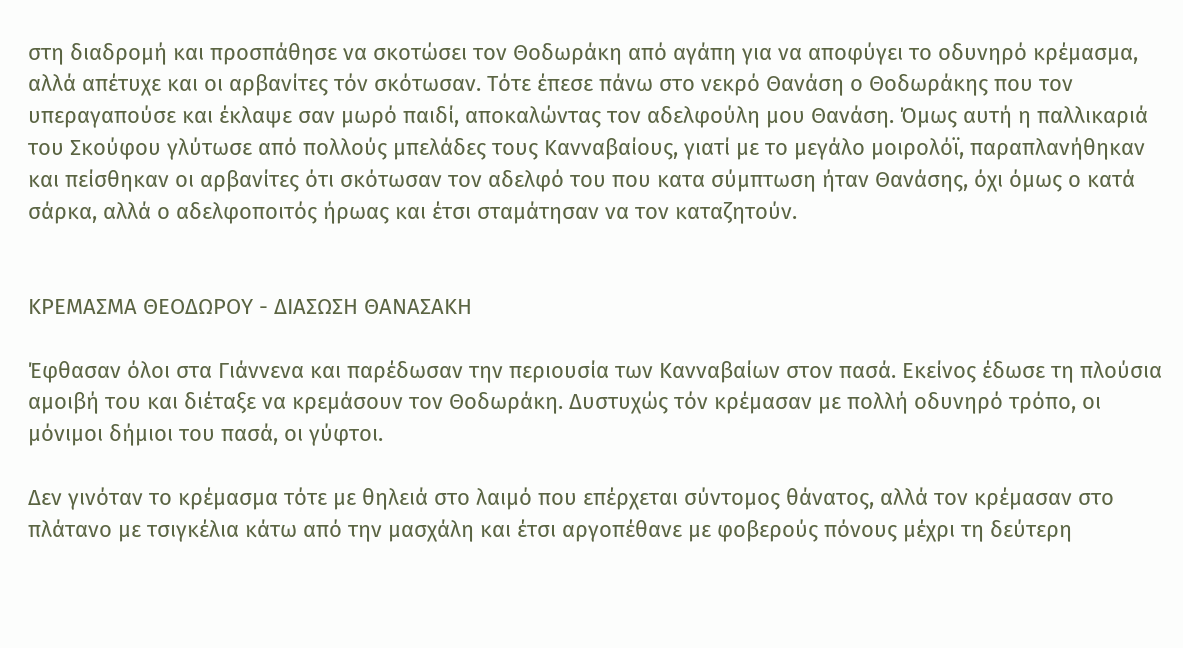στη διαδρομή και προσπάθησε να σκοτώσει τον Θοδωράκη από αγάπη για να αποφύγει το οδυνηρό κρέμασμα, αλλά απέτυχε και οι αρβανίτες τόν σκότωσαν. Τότε έπεσε πάνω στο νεκρό Θανάση ο Θοδωράκης που τον υπεραγαπούσε και έκλαψε σαν μωρό παιδί, αποκαλώντας τον αδελφούλη μου Θανάση. Όμως αυτή η παλλικαριά του Σκούφου γλύτωσε από πολλούς μπελάδες τους Κανναβαίους, γιατί με το μεγάλο μοιρολόϊ, παραπλανήθηκαν και πείσθηκαν οι αρβανίτες ότι σκότωσαν τον αδελφό του που κατα σύμπτωση ήταν Θανάσης, όχι όμως ο κατά σάρκα, αλλά ο αδελφοποιτός ήρωας και έτσι σταμάτησαν να τον καταζητούν.


ΚΡΕΜΑΣΜΑ ΘΕΟΔΩΡΟΥ - ΔΙΑΣΩΣΗ ΘΑΝΑΣΑΚΗ

Έφθασαν όλοι στα Γιάννενα και παρέδωσαν την περιουσία των Κανναβαίων στον πασά. Εκείνος έδωσε τη πλούσια αμοιβή του και διέταξε να κρεμάσουν τον Θοδωράκη. Δυστυχώς τόν κρέμασαν με πολλή οδυνηρό τρόπο, οι μόνιμοι δήμιοι του πασά, οι γύφτοι.

Δεν γινόταν το κρέμασμα τότε με θηλειά στο λαιμό που επέρχεται σύντομος θάνατος, αλλά τον κρέμασαν στο πλάτανο με τσιγκέλια κάτω από την μασχάλη και έτσι αργοπέθανε με φοβερούς πόνους μέχρι τη δεύτερη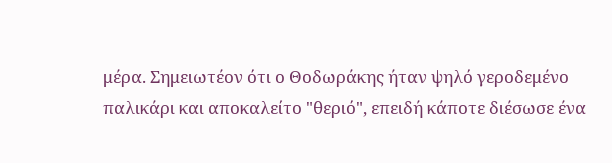μέρα. Σημειωτέον ότι ο Θοδωράκης ήταν ψηλό γεροδεμένο παλικάρι και αποκαλείτο "θεριό", επειδή κάποτε διέσωσε ένα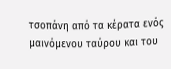τσοπάνη από τα κέρατα ενός μαινόμενου ταύρου και του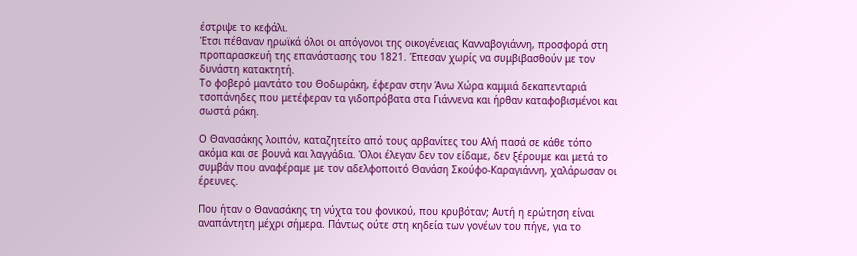έστριψε το κεφάλι.
Έτσι πέθαναν ηρωϊκά όλοι οι απόγονοι της οικογένειας Κανναβογιάννη, προσφορά στη προπαρασκευή της επανάστασης του 1821. Έπεσαν χωρίς να συμβιβασθούν με τον δυνάστη κατακτητή.
Το φοβερό μαντάτο του Θοδωράκη, έφεραν στην Άνω Χώρα καμμιά δεκαπενταριά τσοπάνηδες που μετέφεραν τα γιδοπρόβατα στα Γιάννενα και ήρθαν καταφοβισμένοι και σωστά ράκη.

Ο Θανασάκης λοιπόν, καταζητείτο από τους αρβανίτες του Αλή πασά σε κάθε τόπο ακόμα και σε βουνά και λαγγάδια. Όλοι έλεγαν δεν τον είδαμε, δεν ξέρουμε και μετά το συμβάν που αναφέραμε με τον αδελφοποιτό Θανάση Σκούφο-Καραγιάννη, χαλάρωσαν οι έρευνες.

Που ήταν ο Θανασάκης τη νύχτα του φονικού, που κρυβόταν; Αυτή η ερώτηση είναι αναπάντητη μέχρι σήμερα. Πάντως ούτε στη κηδεία των γονέων του πήγε, για το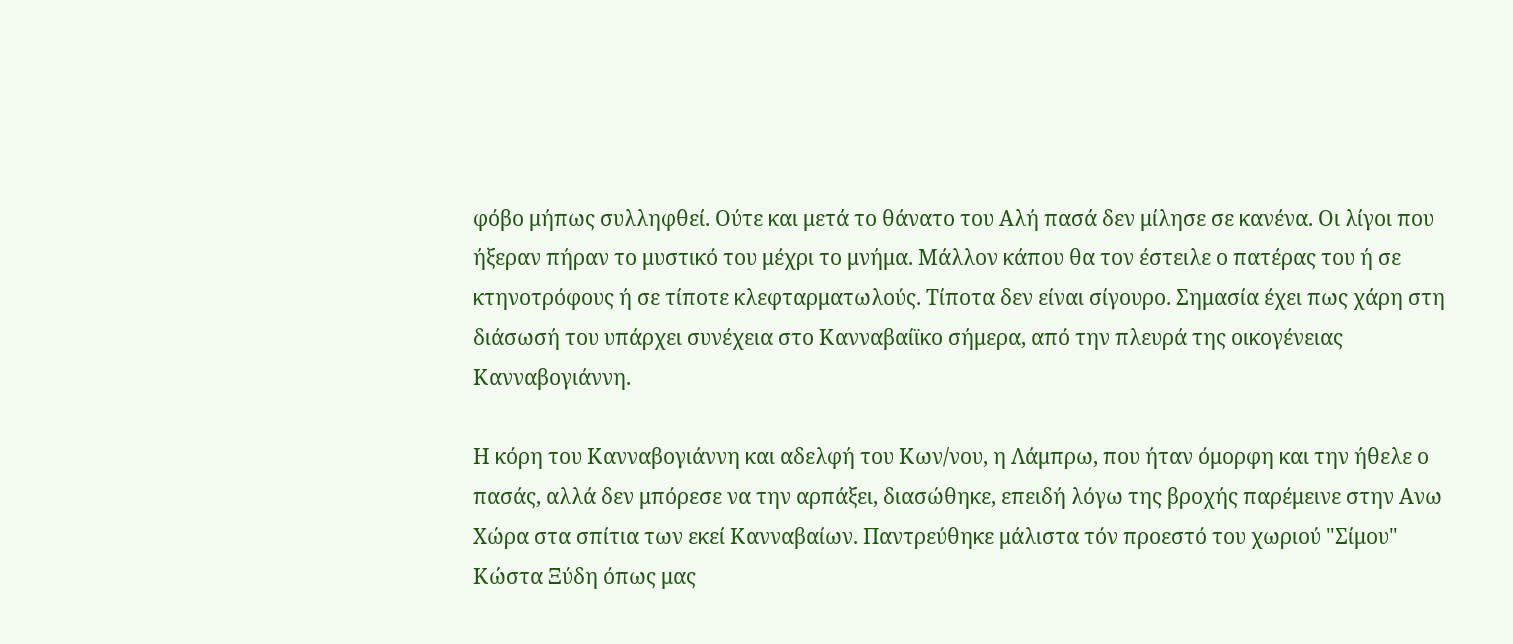φόβο μήπως συλληφθεί. Ούτε και μετά το θάνατο του Αλή πασά δεν μίλησε σε κανένα. Οι λίγοι που ήξεραν πήραν το μυστικό του μέχρι το μνήμα. Μάλλον κάπου θα τον έστειλε ο πατέρας του ή σε κτηνοτρόφους ή σε τίποτε κλεφταρματωλούς. Τίποτα δεν είναι σίγουρο. Σημασία έχει πως χάρη στη διάσωσή του υπάρχει συνέχεια στο Κανναβαίϊκο σήμερα, από την πλευρά της οικογένειας Κανναβογιάννη.

Η κόρη του Κανναβογιάννη και αδελφή του Κων/νου, η Λάμπρω, που ήταν όμορφη και την ήθελε ο πασάς, αλλά δεν μπόρεσε να την αρπάξει, διασώθηκε, επειδή λόγω της βροχής παρέμεινε στην Ανω Χώρα στα σπίτια των εκεί Κανναβαίων. Παντρεύθηκε μάλιστα τόν προεστό του χωριού "Σίμου" Κώστα Ξύδη όπως μας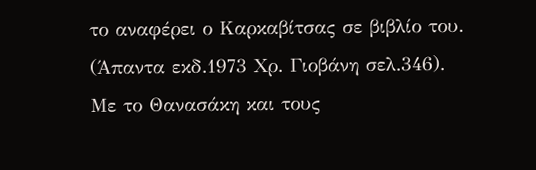το αναφέρει ο Καρκαβίτσας σε βιβλίο του. (Άπαντα εκδ.1973 Χρ. Γιοβάνη σελ.346).
Με το Θανασάκη και τους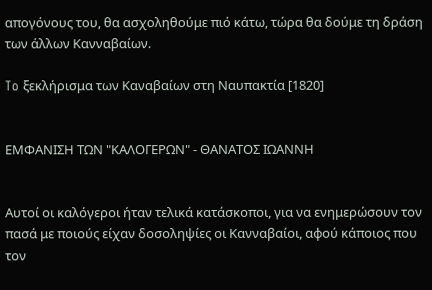απογόνους του, θα ασχοληθούμε πιό κάτω, τώρα θα δούμε τη δράση των άλλων Κανναβαίων.

To ξεκλήρισμα των Καναβαίων στη Ναυπακτία [1820]


ΕΜΦΑΝΙΣΗ ΤΩΝ "ΚΑΛΟΓΕΡΩΝ" - ΘΑΝΑΤΟΣ ΙΩΑΝΝΗ


Αυτοί οι καλόγεροι ήταν τελικά κατάσκοποι, για να ενημερώσουν τον πασά με ποιούς είχαν δοσοληψίες οι Κανναβαίοι, αφού κάποιος που τον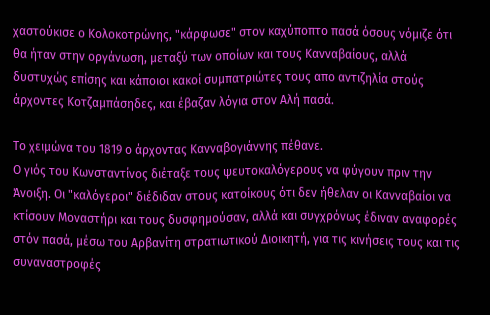χαστούκισε ο Κολοκοτρώνης, "κάρφωσε" στον καχύποπτο πασά όσους νόμιζε ότι θα ήταν στην οργάνωση, μεταξύ των οποίων και τους Κανναβαίους, αλλά δυστυχώς επίσης και κάποιοι κακοί συμπατριώτες τους απο αντιζηλία στούς άρχοντες Κοτζαμπάσηδες, και έβαζαν λόγια στον Αλή πασά.

Το χειμώνα του 1819 ο άρχοντας Κανναβογιάννης πέθανε.
Ο γιός του Κωνσταντίνος διέταξε τους ψευτοκαλόγερους να φύγουν πριν την Άνοιξη. Οι "καλόγεροι" διέδιδαν στους κατοίκους ότι δεν ήθελαν οι Κανναβαίοι να κτίσουν Μοναστήρι και τους δυσφημούσαν, αλλά και συγχρόνως έδιναν αναφορές στόν πασά, μέσω του Αρβανίτη στρατιωτικού Διοικητή, για τις κινήσεις τους και τις συναναστροφές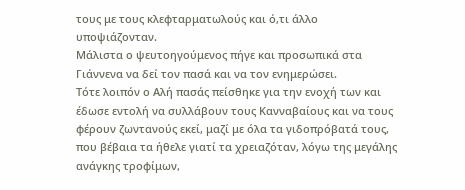τους με τους κλεφταρματωλούς και ό,τι άλλο υποψιάζονταν.
Μάλιστα ο ψευτοηγούμενος πήγε και προσωπικά στα Γιάννενα να δεί τον πασά και να τον ενημερώσει.
Τότε λοιπόν ο Αλή πασάς πείσθηκε για την ενοχή των και έδωσε εντολή να συλλάβουν τους Κανναβαίους και να τους φέρουν ζωντανούς εκεί, μαζί με όλα τα γιδοπρόβατά τους, που βέβαια τα ήθελε γιατί τα χρειαζόταν, λόγω της μεγάλης ανάγκης τροφίμων,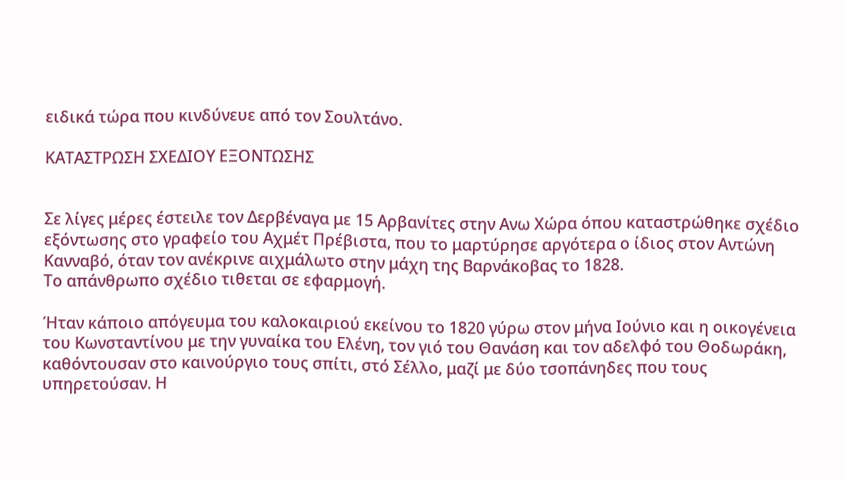ειδικά τώρα που κινδύνευε από τον Σουλτάνο.

ΚΑΤΑΣΤΡΩΣΗ ΣΧΕΔΙΟΥ ΕΞΟΝΤΩΣΗΣ


Σε λίγες μέρες έστειλε τον Δερβέναγα με 15 Αρβανίτες στην Ανω Χώρα όπου καταστρώθηκε σχέδιο εξόντωσης στο γραφείο του Αχμέτ Πρέβιστα, που το μαρτύρησε αργότερα ο ίδιος στον Αντώνη Κανναβό, όταν τον ανέκρινε αιχμάλωτο στην μάχη της Βαρνάκοβας το 1828.
Το απάνθρωπο σχέδιο τιθεται σε εφαρμογή.

Ήταν κάποιο απόγευμα του καλοκαιριού εκείνου το 1820 γύρω στον μήνα Ιούνιο και η οικογένεια του Κωνσταντίνου με την γυναίκα του Ελένη, τον γιό του Θανάση και τον αδελφό του Θοδωράκη, καθόντουσαν στο καινούργιο τους σπίτι, στό Σέλλο, μαζί με δύο τσοπάνηδες που τους υπηρετούσαν. Η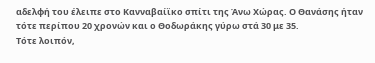αδελφή του έλειπε στο Κανναβαίϊκο σπίτι της Άνω Χώρας. Ο Θανάσης ήταν τότε περίπου 20 χρονών και ο Θοδωράκης γύρω στά 30 με 35.
Τότε λοιπόν,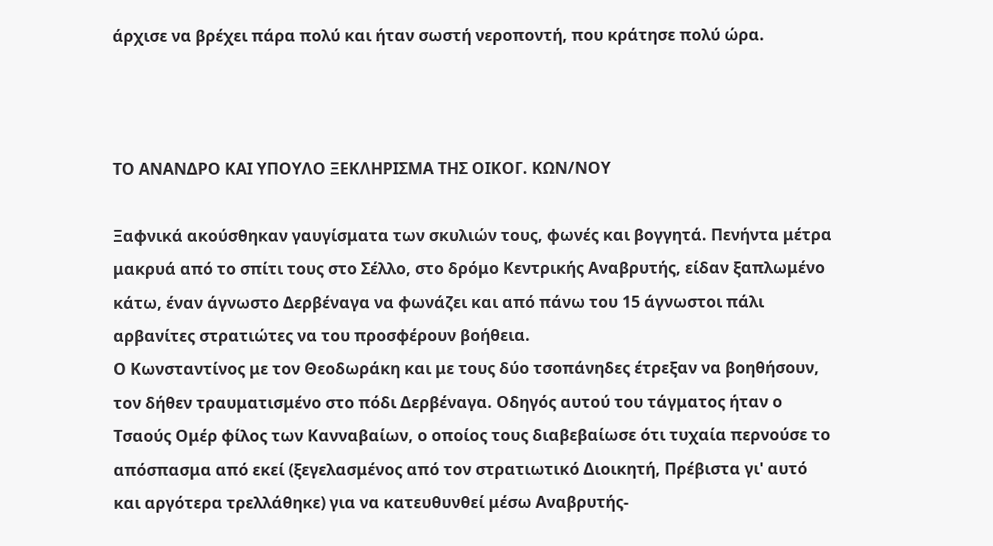άρχισε να βρέχει πάρα πολύ και ήταν σωστή νεροποντή, που κράτησε πολύ ώρα.



ΤΟ ΑΝΑΝΔΡΟ ΚΑΙ ΥΠΟΥΛΟ ΞΕΚΛΗΡΙΣΜΑ ΤΗΣ ΟΙΚΟΓ. ΚΩΝ/ΝΟΥ

Ξαφνικά ακούσθηκαν γαυγίσματα των σκυλιών τους, φωνές και βογγητά. Πενήντα μέτρα μακρυά από το σπίτι τους στο Σέλλο, στο δρόμο Κεντρικής Αναβρυτής, είδαν ξαπλωμένο κάτω, έναν άγνωστο Δερβέναγα να φωνάζει και από πάνω του 15 άγνωστοι πάλι αρβανίτες στρατιώτες να του προσφέρουν βοήθεια.
Ο Κωνσταντίνος με τον Θεοδωράκη και με τους δύο τσοπάνηδες έτρεξαν να βοηθήσουν, τον δήθεν τραυματισμένο στο πόδι Δερβέναγα. Οδηγός αυτού του τάγματος ήταν ο Τσαούς Ομέρ φίλος των Κανναβαίων, ο οποίος τους διαβεβαίωσε ότι τυχαία περνούσε το απόσπασμα από εκεί (ξεγελασμένος από τον στρατιωτικό Διοικητή, Πρέβιστα γι' αυτό και αργότερα τρελλάθηκε) για να κατευθυνθεί μέσω Αναβρυτής-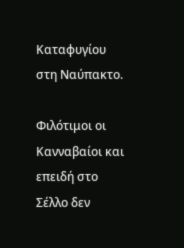Καταφυγίου στη Ναύπακτο.

Φιλότιμοι οι Κανναβαίοι και επειδή στο Σέλλο δεν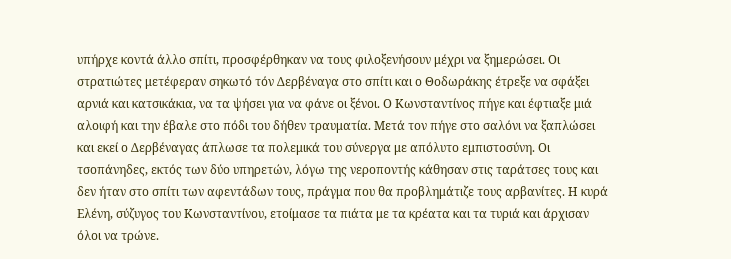υπήρχε κοντά άλλο σπίτι, προσφέρθηκαν να τους φιλοξενήσουν μέχρι να ξημερώσει. Οι στρατιώτες μετέφεραν σηκωτό τόν Δερβέναγα στο σπίτι και ο Θοδωράκης έτρεξε να σφάξει αρνιά και κατσικάκια, να τα ψήσει για να φάνε οι ξένοι. Ο Κωνσταντίνος πήγε και έφτιαξε μιά αλοιφή και την έβαλε στο πόδι του δήθεν τραυματία. Μετά τον πήγε στο σαλόνι να ξαπλώσει και εκεί ο Δερβέναγας άπλωσε τα πολεμικά του σύνεργα με απόλυτο εμπιστοσύνη. Οι τσοπάνηδες, εκτός των δύο υπηρετών, λόγω της νεροποντής κάθησαν στις ταράτσες τους και δεν ήταν στο σπίτι των αφεντάδων τους, πράγμα που θα προβλημάτιζε τους αρβανίτες. Η κυρά Ελένη, σύζυγος του Κωνσταντίνου, ετοίμασε τα πιάτα με τα κρέατα και τα τυριά και άρχισαν όλοι να τρώνε.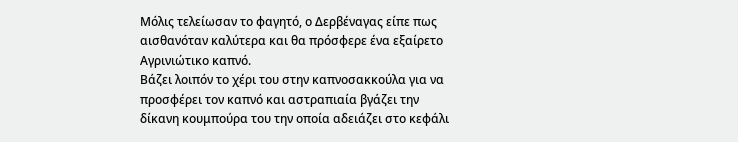Μόλις τελείωσαν το φαγητό, ο Δερβέναγας είπε πως αισθανόταν καλύτερα και θα πρόσφερε ένα εξαίρετο Αγρινιώτικο καπνό.
Βάζει λοιπόν το χέρι του στην καπνοσακκούλα για να προσφέρει τον καπνό και αστραπιαία βγάζει την δίκανη κουμπούρα του την οποία αδειάζει στο κεφάλι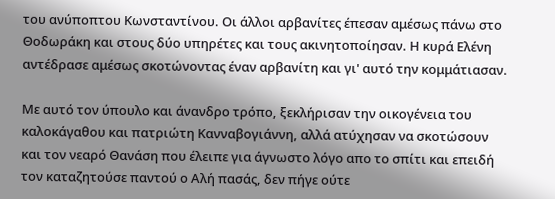του ανύποπτου Κωνσταντίνου. Οι άλλοι αρβανίτες έπεσαν αμέσως πάνω στο Θοδωράκη και στους δύο υπηρέτες και τους ακινητοποίησαν. Η κυρά Ελένη αντέδρασε αμέσως σκοτώνοντας έναν αρβανίτη και γι' αυτό την κομμάτιασαν.

Με αυτό τον ύπουλο και άνανδρο τρόπο, ξεκλήρισαν την οικογένεια του καλοκάγαθου και πατριώτη Κανναβογιάννη, αλλά ατύχησαν να σκοτώσουν και τον νεαρό Θανάση που έλειπε για άγνωστο λόγο απο το σπίτι και επειδή τον καταζητούσε παντού ο Αλή πασάς, δεν πήγε ούτε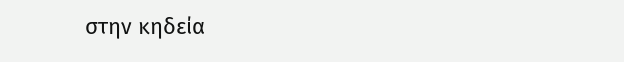στην κηδεία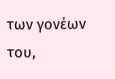των γονέων του,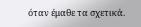όταν έμαθε τα σχετικά.